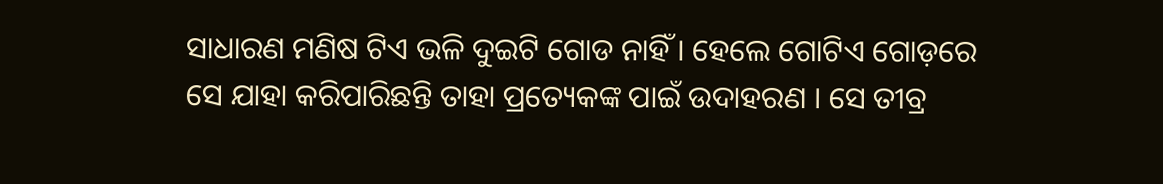ସାଧାରଣ ମଣିଷ ଟିଏ ଭଳି ଦୁଇଟି ଗୋଡ ନାହିଁ । ହେଲେ ଗୋଟିଏ ଗୋଡ଼ରେ ସେ ଯାହା କରିପାରିଛନ୍ତି ତାହା ପ୍ରତ୍ୟେକଙ୍କ ପାଇଁ ଉଦାହରଣ । ସେ ତୀବ୍ର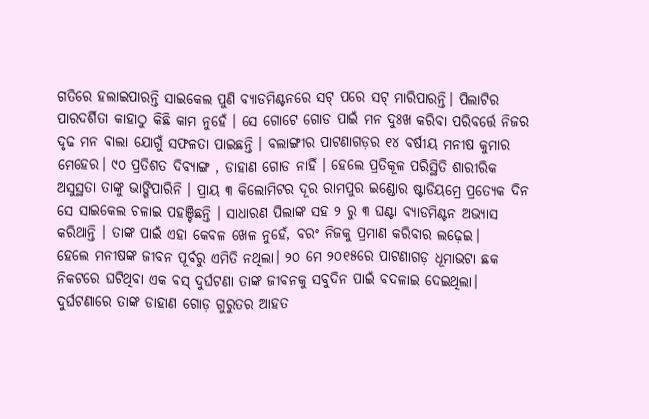ଗତିରେ ହଲାଇପାରନ୍ତି ସାଇକେଲ ପୁଣି ବ୍ୟାଡମିଣ୍ଟନରେ ସଟ୍ ପରେ ସଟ୍ ମାରିପାରନ୍ତି। ପିଲାଟିର ପାରଦର୍ଶିତା କାହାଠୁ କିଛି କାମ ନୁହେଁ । ସେ ଗୋଟେ ଗୋଡ ପାଇଁ ମନ ଦୁଃଖ କରିବା ପରିବର୍ତ୍ତେ ନିଜର ଦୃଢ ମନ ଵାଲା ଯୋଗୁଁ ସଫଳତା ପାଇଛନ୍ତି । ବଲାଙ୍ଗୀର ପାଟଣାଗଡ଼ର ୧୪ ବର୍ଷୀୟ ମନୀଷ କୁମାର ମେହେର। ୯୦ ପ୍ରତିଶତ ଦିବ୍ୟାଙ୍ଗ , ଡାହାଣ ଗୋଡ ନାହିଁ । ହେଲେ ପ୍ରତିକୂଳ ପରିସ୍ଥିତି ଶାରୀରିକ ଅସୁସ୍ଥତା ତାଙ୍କୁ ଭାଙ୍ଗିପାରିନି । ପ୍ରାୟ ୩ କିଲୋମିଟର ଦୂର ରାମପୁର ଇଣ୍ଡୋର ଷ୍ଟାଡିୟମ୍ରେ ପ୍ରତ୍ୟେକ ଦିନ ସେ ସାଇକେଲ ଚଳାଇ ପହଞ୍ଚିଛନ୍ତି । ସାଧାରଣ ପିଲାଙ୍କ ସହ ୨ ରୁ ୩ ଘଣ୍ଟା ବ୍ୟାଡମିଣ୍ଟନ ଅଭ୍ୟାସ କରିଥାନ୍ତି । ତାଙ୍କ ପାଇଁ ଏହା କେବଳ ଖେଳ ନୁହେଁ, ବରଂ ନିଜକୁ ପ୍ରମାଣ କରିବାର ଲଢ଼େଇ।
ହେଲେ ମନୀଷଙ୍କ ଜୀବନ ପୂର୍ବରୁ ଏମିତି ନଥିଲା। ୨୦ ମେ ୨୦୧୫ରେ ପାଟଣାଗଡ଼ ଧୂମାଭଟା ଛକ ନିକଟରେ ଘଟିଥିବା ଏକ ବସ୍ ଦୁର୍ଘଟଣା ତାଙ୍କ ଜୀବନକୁ ସବୁଦିନ ପାଇଁ ବଦଳାଇ ଦେଇଥିଲା। ଦୁର୍ଘଟଣାରେ ତାଙ୍କ ଡାହାଣ ଗୋଡ଼ ଗୁରୁତର ଆହତ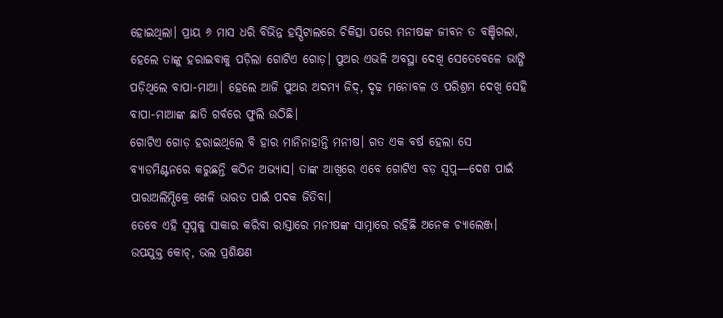ହୋଇଥିଲା। ପ୍ରାୟ ୬ ମାସ ଧରି ବିଭିନ୍ନ ହସ୍ପିଟାଲରେ ଚିକିତ୍ସା ପରେ ମନୀଷଙ୍କ ଜୀବନ ତ ବଞ୍ଚିଗଲା, ହେଲେ ତାଙ୍କୁ ହରାଇବାକୁ ପଡ଼ିଲା ଗୋଟିଏ ଗୋଡ଼। ପୁଅର ଏଭଳି ଅବସ୍ଥା ଦେଖି ସେତେବେଳେ ଭାଙ୍ଗି ପଡ଼ିଥିଲେ ବାପା-ମାଆ। ହେଲେ ଆଜି ପୁଅର ଅଦମ୍ୟ ଜିଦ୍, ଦୃଢ଼ ମନୋବଳ ଓ ପରିଶ୍ରମ ଦେଖି ସେହି ବାପା-ମାଆଙ୍କ ଛାତି ଗର୍ବରେ ଫୁଲି ଉଠିଛି।
ଗୋଟିଏ ଗୋଡ଼ ହରାଇଥିଲେ ବି ହାର ମାନିନାହାନ୍ତି ମନୀଷ। ଗତ ଏକ ବର୍ଷ ହେଲା ସେ ବ୍ୟାଡମିଣ୍ଟନରେ କରୁଛନ୍ତି କଠିନ ଅଭ୍ୟାସ। ତାଙ୍କ ଆଖିରେ ଏବେ ଗୋଟିଏ ବଡ଼ ସ୍ୱପ୍ନ—ଦେଶ ପାଇଁ ପାରାଅଲିମ୍ପିକ୍ରେ ଖେଳି ଭାରତ ପାଇଁ ପଦକ ଜିତିବା।
ତେବେ ଏହି ସ୍ୱପ୍ନକୁ ସାକାର କରିବା ରାସ୍ତାରେ ମନୀଷଙ୍କ ସାମ୍ନାରେ ରହିଛି ଅନେକ ଚ୍ୟାଲେଞ୍ଜ। ଉପଯୁକ୍ତ କୋଚ୍, ଭଲ ପ୍ରଶିକ୍ଷଣ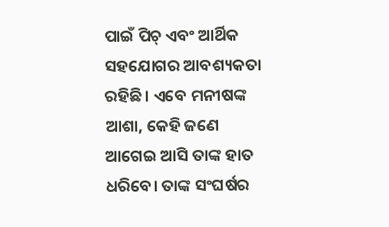ପାଇଁ ପିଚ୍ ଏବଂ ଆର୍ଥିକ ସହଯୋଗର ଆବଶ୍ୟକତା ରହିଛି। ଏବେ ମନୀଷଙ୍କ ଆଶା, କେହି ଜଣେ ଆଗେଇ ଆସି ତାଙ୍କ ହାତ ଧରିବେ। ତାଙ୍କ ସଂଘର୍ଷର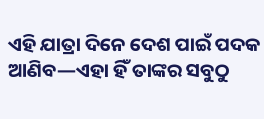ଏହି ଯାତ୍ରା ଦିନେ ଦେଶ ପାଇଁ ପଦକ ଆଣିବ—ଏହା ହିଁ ତାଙ୍କର ସବୁଠୁ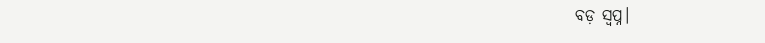ବଡ଼ ସ୍ୱପ୍ନ।